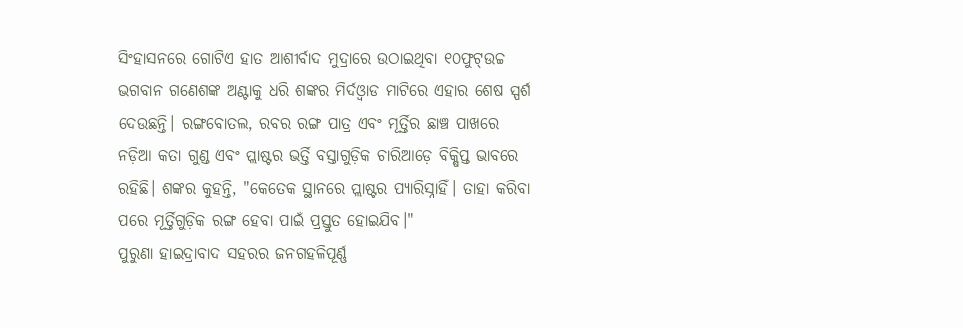ସିଂହାସନରେ ଗୋଟିଏ ହାତ ଆଶୀର୍ବାଦ ମୁଦ୍ରାରେ ଉଠାଇଥିବା ୧୦ଫୁଟ୍ଉଚ୍ଚ ଭଗବାନ ଗଣେଶଙ୍କ ଅଣ୍ଟାକୁ ଧରି ଶଙ୍କର ମିର୍ଦଓ୍ୱାଡ ମାଟିରେ ଏହାର ଶେଷ ସ୍ପର୍ଶ ଦେଉଛନ୍ତି। ରଙ୍ଗବୋତଲ, ରବର ରଙ୍ଗ ପାତ୍ର ଏବଂ ମୂର୍ତ୍ତିର ଛାଞ୍ଚ ପାଖରେ ନଡ଼ିଆ କତା ଗୁଣ୍ଡ ଏବଂ ପ୍ଲାଷ୍ଟର ଭର୍ତ୍ତି ବସ୍ତାଗୁଡ଼ିକ ଚାରିଆଡ଼େ ବିକ୍ଷିପ୍ତ ଭାବରେ ରହିଛି। ଶଙ୍କର କୁହନ୍ତି, "କେତେକ ସ୍ଥାନରେ ପ୍ଲାଷ୍ଟର ପ୍ୟାରିସ୍ନାହିଁ। ତାହା କରିବା ପରେ ମୂର୍ତ୍ତିଗୁଡ଼ିକ ରଙ୍ଗ ହେବା ପାଇଁ ପ୍ରସ୍ତୁତ ହୋଇଯିବ।"
ପୁରୁଣା ହାଇଦ୍ରାବାଦ ସହରର ଜନଗହଳିପୂର୍ଣ୍ଣ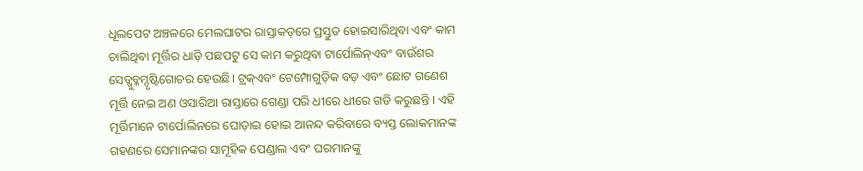ଧୂଲପେଟ ଅଞ୍ଚଳରେ ମେଲଘାଟର ରାସ୍ତାକଡ଼ରେ ପ୍ରସ୍ତୁତ ହୋଇସାରିଥିବା ଏବଂ କାମ ଚାଲିଥିବା ମୂର୍ତ୍ତିର ଧାଡ଼ି ପଛପଟୁ ସେ କାମ କରୁଥିବା ଟାର୍ପୋଲିନ୍ଏବଂ ବାଉଁଶର ସେଡ୍ଖୁବ୍କମ୍ଦୃଷ୍ଟିଗୋଚର ହେଉଛି। ଟ୍ରକ୍ଏବଂ ଟେମ୍ପୋଗୁଡ଼ିକ ବଡ଼ ଏବଂ ଛୋଟ ଗଣେଶ ମୂର୍ତ୍ତି ନେଇ ଅଣ ଓସାରିଆ ରାସ୍ତାରେ ଗେଣ୍ଡା ପରି ଧୀରେ ଧୀରେ ଗତି କରୁଛନ୍ତି । ଏହି ମୂର୍ତ୍ତିମାନେ ଟାର୍ପୋଲିନରେ ଘୋଡ଼ାଇ ହୋଇ ଆନନ୍ଦ କରିବାରେ ବ୍ୟସ୍ତ ଲୋକମାନଙ୍କ ଗହଣରେ ସେମାନଙ୍କର ସାମୂହିକ ପେଣ୍ଡାଲ ଏବଂ ଘରମାନଙ୍କୁ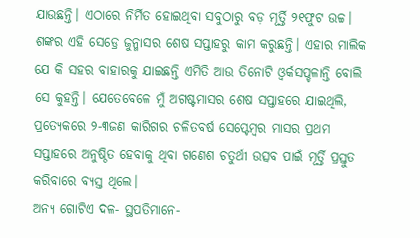ଯାଉଛନ୍ତି। ଏଠାରେ ନିର୍ମିତ ହୋଇଥିବା ସବୁଠାରୁ ବଡ଼ ମୂର୍ତ୍ତି ୨୧ଫୁଟ ଉଚ୍ଚ।
ଶଙ୍କର ଏହି ସେଡ୍ରେ ଜୁନ୍ମାସର ଶେଷ ସପ୍ତାହରୁ କାମ କରୁଛନ୍ତି। ଏହାର ମାଲିକ ଯେ କି ସହର ବାହାରକୁ ଯାଇଛନ୍ତି ଏମିତି ଆଉ ତିନୋଟି ଓ୍ୱର୍କସପ୍ଚଳାନ୍ତି ବୋଲି ସେ କୁହନ୍ତି। ଯେତେବେଳେ ମୁଁ ଅଗଷ୍ଟମାସର ଶେଷ ସପ୍ତାହରେ ଯାଇଥିଲି, ପ୍ରତ୍ୟେକରେ ୨-୩ଜଣ କାରିଗର ଚଳିତବର୍ଷ ସେପ୍ଟେମ୍ବର ମାସର ପ୍ରଥମ ସପ୍ତାହରେ ଅନୁଷ୍ଠିତ ହେବାକୁ ଥିବା ଗଣେଶ ଚତୁର୍ଥୀ ଉତ୍ସବ ପାଇଁ ମୂର୍ତ୍ତି ପ୍ରସ୍ତୁତ କରିବାରେ ବ୍ୟସ୍ତ ଥିଲେ।
ଅନ୍ୟ ଗୋଟିଏ ଦଳ- ସ୍ଥପତିମାନେ-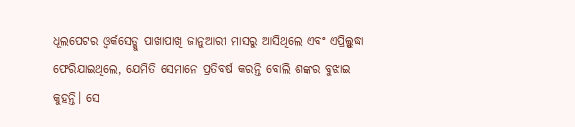ଧୂଲପେଟର ଓ୍ୱର୍କସେଡ୍କୁ ପାଖାପାଖି ଜାନୁଆରୀ ମାସରୁ ଆସିଥିଲେ ଏବଂ ଏପ୍ରିଲ୍ସୁଦ୍ଧା ଫେରିଯାଇଥିଲେ, ଯେମିତି ସେମାନେ ପ୍ରତିବର୍ଷ କରନ୍ତି ବୋଲି ଶଙ୍କର ବୁଝାଇ କୁହନ୍ତି। ସେ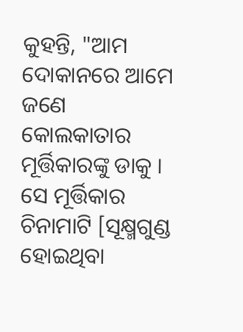କୁହନ୍ତି, "ଆମ ଦୋକାନରେ ଆମେ ଜଣେ କୋଲକାତାର ମୂର୍ତ୍ତିକାରଙ୍କୁ ଡାକୁ । ସେ ମୂର୍ତ୍ତିକାର ଚିନାମାଟି [ସୂକ୍ଷ୍ମଗୁଣ୍ଡ ହୋଇଥିବା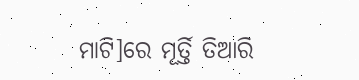ମାଟି]ରେ ମୂର୍ତ୍ତି ତିଆରି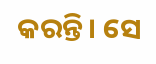କରନ୍ତି। ସେ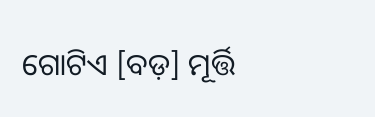ଗୋଟିଏ [ବଡ଼] ମୂର୍ତ୍ତି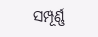ସମ୍ପୂର୍ଣ୍ଣ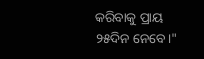କରିବାକୁ ପ୍ରାୟ ୨୫ଦିନ ନେବେ।"